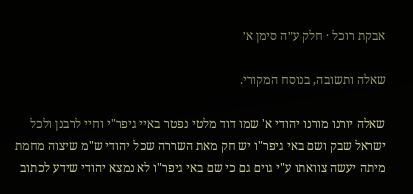אבקת רוכל · חלק ע״ה סימן א׳

שאלה ותשובה, בנוסח המקורי.

שאלה יורנו מורנו יהודי א' שמו דוד מלטי נפטר באיי גיפר"י וחיי לרבנן ולכל ישראל שבק ושם באי גיפר"ו יש חק מאת השררה שכל יהודי ש"מ שיצוה מחמת מיתה יעשה צוואתו ע"י גוים גם כי שם באי גיפר"ו לא נמצא יהודי שידע לכתוב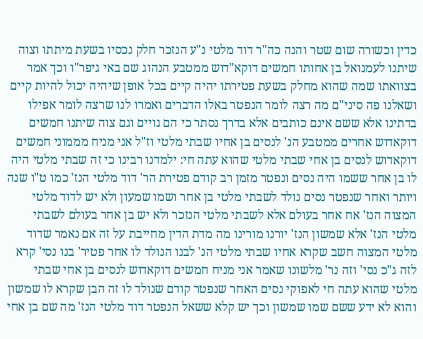כדין וכשורה שום שטר והנה כה"ר דוד מלטי נ"ע הנזכר חלק נכסיו בשעת מיתתו וצוה שיתנו לעמנואל בן אחותו חמשים דוקא"דוש ממטבע הנהוג שם באי גיפר"ו וכך אמר בצוואתו שמה שהוא מחלק בשעת פטירתו יהיה קיים בכל אופן שיהיה יכול להיות קיים ושאלנו פה סיני"ם מה רצה לומר הנפטר באלו הדברים ואמרו לנו שרצה לומר אפילו בדתינו אלא ששם אינם כותבים אלא בדרך נסתר כי הם גויים וגם צוה שיתנו חמשים דוקאדוש אחרים ממטבע הנ' לנסים בן אחיו שבתי מלטי וז"ל אני מניח מממוני חמשים דוקאדוש לנסים בן אחי שבתי מלטי שהוא עתה חי: ילמדנו רבינו כי זה שבתי מלטי היה לו בן אחר ששמו היה נסים ונפטר מזמן רב קודם פטירת הר' דוד מלטי הנז' כמו ט"ו שנה ויותר ואחר שנפטר נסים נולד לשבתי מלטי בן אחר ושמו שמעון ולא יש לדוד מלטי המצוה הנז' אח אחר בעולם אלא לשבתי מלטי הנזכר ולא יש בן אחר בעולם לשבתי מלטי הנז' אלא שמשון הנז' יורנו מורינו מה מדת הדין מחייבת על זה אם נאמר שדוד מלטי המצוה חשב שקרא אחיו שבתי מלטי הנ' לבנו הנולד לו אחר פטיר' בנו נסי' קרא לזה ג"כ נסי' וזה נר' מלשונו שאמר אני מניח חמשים דוקאדוש לנסים בן אחי שבתי מלטי שהוא עתה חי לאפוקי נסים האחר שנפטר קודם שנולד לו זה הבן שקרא לו שמשון והוא לא ידע ששם שמו שמשון וכך יש קלא ששאל הנפטר דוד מלטי הנז' מה שם בן אחי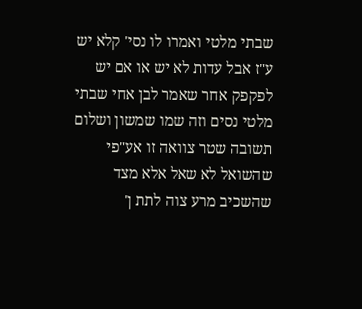שבתי מלטי ואמרו לו נסי' קלא יש ע"ז אבל עדות לא יש או אם יש לפקפק אחר שאמר לבן אחי שבתי מלטי נסים וזה שמו שמשון ושלום תשובה שטר צוואה זו אע"פי שהשואל לא שאל אלא מצד שהשכיב מרע צוה לתת ן'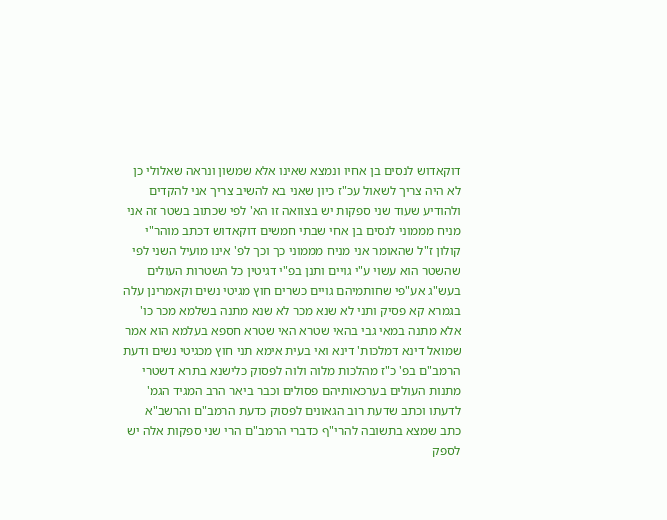דוקאדוש לנסים בן אחיו ונמצא שאינו אלא שמשון ונראה שאלולי כן לא היה צריך לשאול עכ"ז כיון שאני בא להשיב צריך אני להקדים ולהודיע שעוד שני ספקות יש בצוואה זו הא' לפי שכתוב בשטר זה אני מניח מממוני לנסים בן אחי שבתי חמשים דוקאדוש דכתב מוהר"י קולון ז"ל שהאומר אני מניח מממוני כך וכך לפ' אינו מועיל השני לפי שהשטר הוא עשוי ע"י גויים ותנן בפ"י דגיטין כל השטרות העולים בעש"ג אע"פי שחותמיהם גויים כשרים חוץ מגיטי נשים וקאמרינן עלה בגמרא קא פסיק ותני לא שנא מכר לא שנא מתנה בשלמא מכר כו' אלא מתנה במאי גבי בהאי שטרא האי שטרא חספא בעלמא הוא אמר שמואל דינא דמלכות' דינא ואי בעית אימא תני חוץ מכגיטי נשים ודעת הרמב"ם בפ' כ"ז מהלכות מלוה ולוה לפסוק כלישנא בתרא דשטרי מתנות העולים בערכאותיהם פסולים וכבר ביאר הרב המגיד הגמ' לדעתו וכתב שדעת רוב הגאונים לפסוק כדעת הרמב"ם והרשב"א כתב שמצא בתשובה להרי"ף כדברי הרמב"ם הרי שני ספקות אלה יש לספק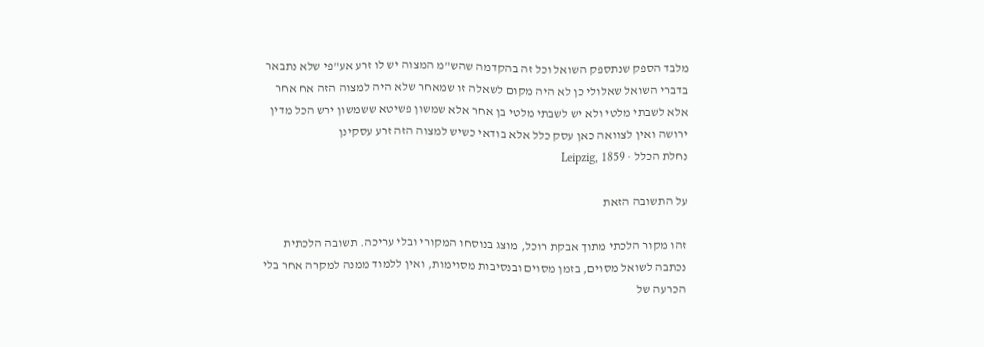מלבד הספק שנתספק השואל וכל זה בהקדמה שהש"מ המצוה יש לו זרע אע"פי שלא נתבאר בדברי השואל שאלולי כן לא היה מקום לשאלה זו שמאחר שלא היה למצוה הזה אח אחר אלא לשבתי מלטי ולא יש לשבתי מלטי בן אחר אלא שמשון פשיטא ששמשון ירש הכל מדין ירושה ואין לצוואה כאן עסק כלל אלא בודאי כשיש למצוה הזה זרע עסקינן
נחלת הכלל · Leipzig, 1859

על התשובה הזאת

זהו מקור הלכתי מתוך אבקת רוכל, מוצג בנוסחו המקורי ובלי עריכה. תשובה הלכתית נכתבה לשואל מסוים, בזמן מסוים ובנסיבות מסוימות, ואין ללמוד ממנה למקרה אחר בלי הכרעה של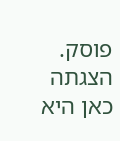פוסק. הצגתה כאן היא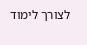לצורך לימוד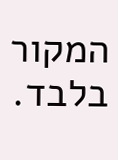המקור בלבד.